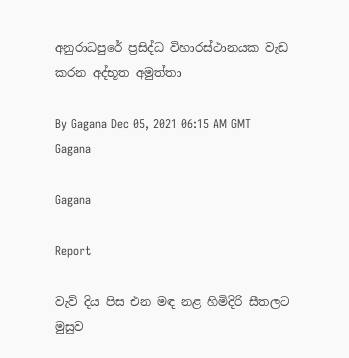අනුරාධපුරේ ප්‍රසිද්ධ විහාරස්ථානයක වැඩ කරන අද්භූත අමුත්තා

By Gagana Dec 05, 2021 06:15 AM GMT
Gagana

Gagana

Report

වැව් දිය පිස එන මඳ නළ හිමිදිරි සීතලට මුසුව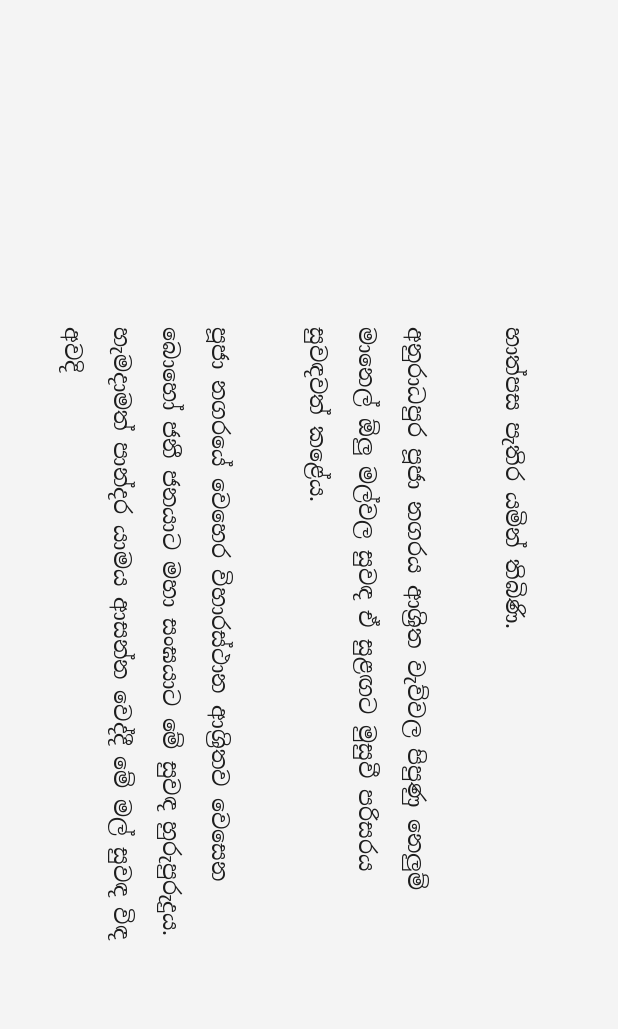හාත්පස පැතිර යමින් තිබිණි.

අනුරාධපුර පූජා නගරය ආශ්‍රිත වැව්වල පිපුණු නෙලුම් මානෙල් ඕලු මල්වල සුවඳ ඒ සුළඟට මුසුවී පරිසරය සුවඳවත් කළේය.

පූජා නගරයේ වෙහෙර විහාරස්ථාන ආශ්‍රිතව වෙසෙන බොහෝ ජනී ජනයාට මහා සංඝයාට මේ සුවඳ හුරුපුරුදුය. හැමදාමත් පාන්දර යාමය ආසන්න වෙද්දී මේ මල් සුවඳ විඳ අවදි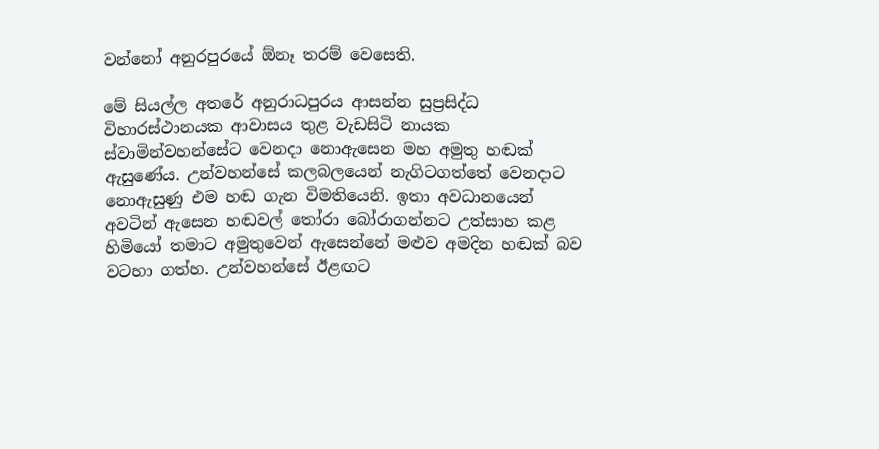වන්නෝ අනුරපුරයේ ඕනෑ තරම් වෙසෙති.

මේ සියල්ල අතරේ අනුරාධපුරය ආසන්න සුප්‍රසිද්ධ විහාරස්ථානයක ආවාසය තුළ වැඩසිටි නායක ස්වාමින්වහන්සේට වෙනදා නොඇසෙන මහ අමුතු හඬක් ඇසුණේය. උන්වහන්සේ කලබලයෙන් නැගිටගත්තේ වෙනදාට නොඇසුණු එම හඬ ගැන විමතියෙනි. ඉතා අවධානයෙන් අවටින් ඇසෙන හඬවල් තෝරා බෝරාගන්නට උත්සාහ කළ හිමියෝ තමාට අමුතුවෙන් ඇසෙන්නේ මළුව අමදින හඬක් බව වටහා ගත්හ. උන්වහන්සේ ඊළඟට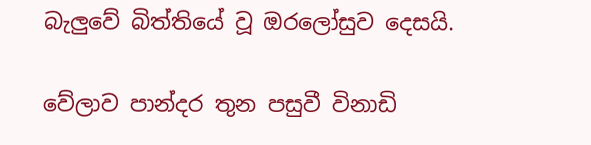බැලුවේ බිත්තියේ වූ ඔරලෝසුව දෙසයි.

වේලාව පාන්දර තුන පසුවී විනාඩි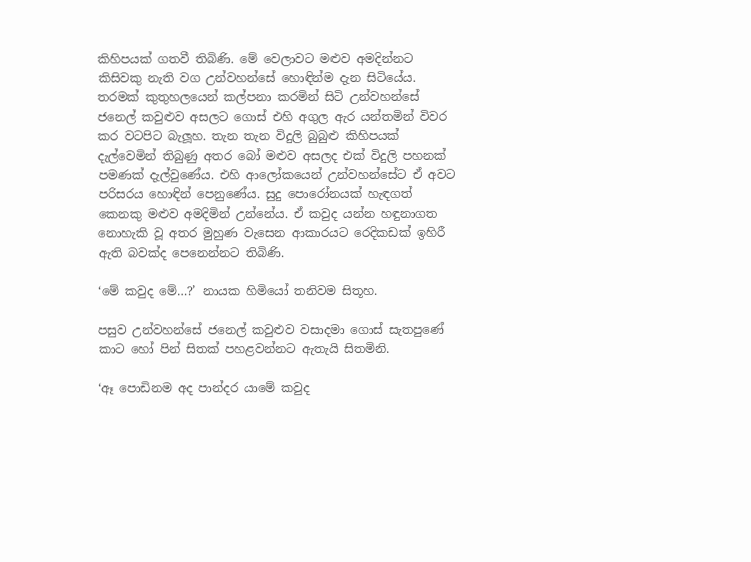කිහිපයක් ගතවී තිබිණි. මේ වෙලාවට මළුව අමදින්නට කිසිවකු නැති වග උන්වහන්සේ හොඳින්ම දැන සිටියේය. තරමක් කුතුහලයෙන් කල්පනා කරමින් සිටි උන්වහන්සේ ජනෙල් කවුළුව අසලට ගොස් එහි අගුල ඇර යන්තමින් විවර කර වටපිට බැලූහ. තැන තැන විදුලි බුබුළු කිහිපයක් දැල්වෙමින් තිබුණු අතර බෝ මළුව අසලද එක් විදුලි පහනක් පමණක් දැල්වුණේය. එහි ආලෝකයෙන් උන්වහන්සේට ඒ අවට පරිසරය හොඳින් පෙනුණේය. සුදු පොරෝනයක් හැඳගත් කෙනකු මළුව අමදිමින් උන්නේය. ඒ කවුද යන්න හඳුනාගත නොහැකි වූ අතර මුහුණ වැසෙන ආකාරයට රෙදිකඩක් ඉහිරී ඇති බවක්ද පෙනෙන්නට තිබිණි.

‘මේ කවුද මේ…?’ නායක හිමියෝ තනිවම සිතූහ.

පසුව උන්වහන්සේ ජනෙල් කවුළුව වසාදමා ගොස් සැතපුණේ කාට හෝ පින් සිතක් පහළවන්නට ඇතැයි සිතමිනි.

‘ඈ පොඩිනම අද පාන්දර යාමේ කවුද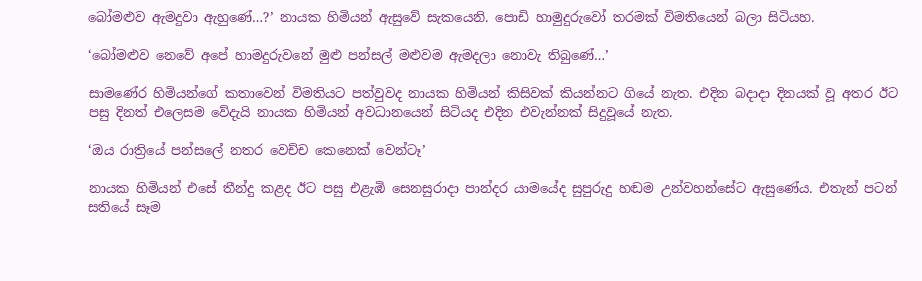බෝමළුව ඇමදුවා ඇහුණේ…?’ නායක හිමියන් ඇසුවේ සැකයෙනි. පොඩි හාමුදුරුවෝ තරමක් විමතියෙන් බලා සිටියහ.

‘බෝමළුව නෙවේ අපේ හාමදුරුවනේ මුළු පන්සල් මළුවම ඇමදලා නොවැ තිබුණේ…’

සාමණේර හිමියන්ගේ කතාවෙන් විමතියට පත්වුවද නායක හිමියන් කිසිවක් කියන්නට ගියේ නැත. එදින බදාදා දිනයක් වූ අතර ඊට පසු දිනත් එලෙසම වේදැයි නායක හිමියන් අවධානයෙන් සිටියද එදින එවැන්නක් සිදුවූයේ නැත.

‘ඔය රාත්‍රියේ පන්සලේ නතර වෙච්ච කෙනෙක් වෙන්ටෑ’

නායක හිමියන් එසේ තීන්දු කළද ඊට පසු එළැඹි සෙනසුරාදා පාන්දර යාමයේද සුපුරුදු හඬම උන්වහන්සේට ඇසුණේය. එතැන් පටන් සතියේ සෑම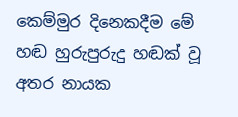කෙම්මුර දිනෙකදීම මේ හඬ හුරුපුරුදු හඬක් වූ අතර නායක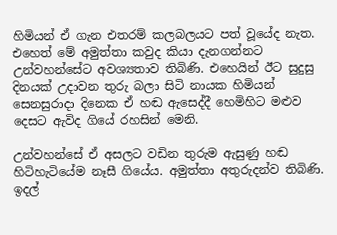හිමියන් ඒ ගැන එතරම් කලබලයට පත් වූයේද නැත. එහෙත් මේ අමුත්තා කවුද කියා දැනගන්නට උන්වහන්සේට අවශ්‍යතාව තිබිණි. එහෙයින් ඊට සුදුසු දිනයක් උදාවන තුරු බලා සිටි නායක හිමියන් සෙනසුරාදා දිනෙක ඒ හඬ ඇසෙද්දී හෙමිහිට මළුව දෙසට ඇවිද ගියේ රහසින් මෙනි.

උන්වහන්සේ ඒ අසලට වඩින තුරුම ඇසුණු හඬ හිටිහැටියේම නෑසී ගියේය. අමුත්තා අතුරුදන්ව තිබිණි. ඉදල්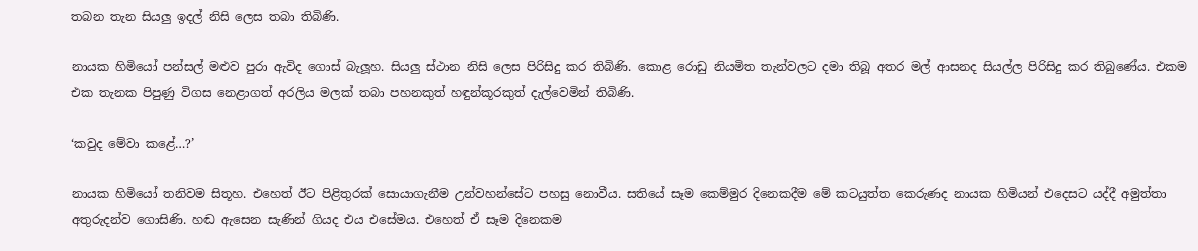තබන තැන සියලු ඉදල් නිසි ලෙස තබා තිබිණි.

නායක හිමියෝ පන්සල් මළුව පුරා ඇවිද ගොස් බැලූහ. සියලු ස්ථාන නිසි ලෙස පිරිසිදු කර තිබිණි. කොළ රොඩු නියමිත තැන්වලට දමා තිබූ අතර මල් ආසනද සියල්ල පිරිසිදු කර තිබුණේය. එකම එක තැනක පිපුණු විගස නෙළාගත් අරලිය මලක් තබා පහනකුත් හඳුන්කූරකුත් දැල්වෙමින් තිබිණි.

‘කවුද මේවා කළේ…?’

නායක හිමියෝ තනිවම සිතූහ. එහෙත් ඊට පිළිතුරක් සොයාගැනීම උන්වහන්සේට පහසු නොවීය. සතියේ සෑම කෙම්මුර දිනෙකදීම මේ කටයුත්ත කෙරුණද නායක හිමියන් එදෙසට යද්දී අමුත්තා අතුරුදන්ව ගොසිණි. හඬ ඇසෙන සැණින් ගියද එය එසේමය. එහෙත් ඒ සෑම දිනෙකම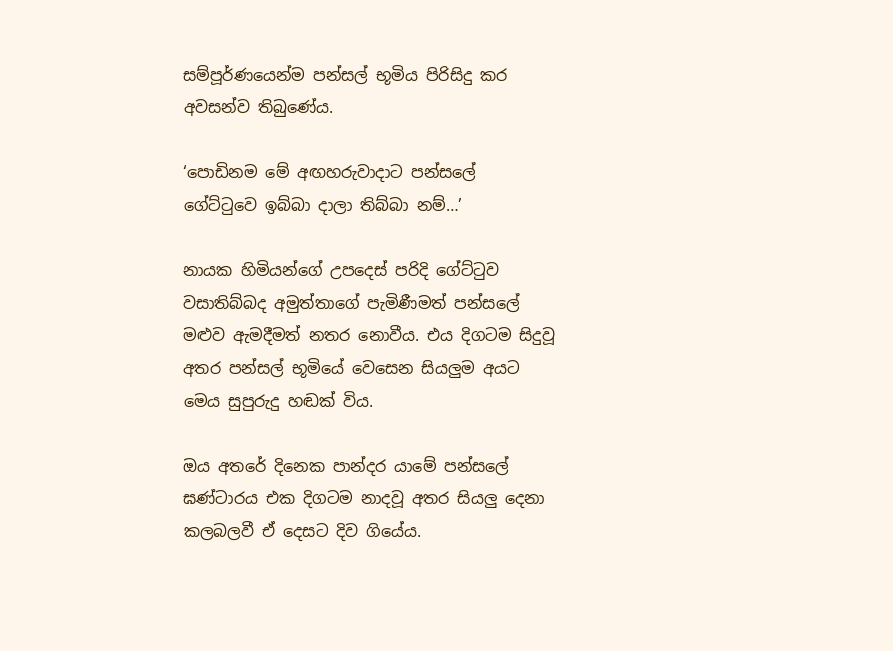සම්පූර්ණයෙන්ම පන්සල් භූමිය පිරිසිදු කර අවසන්ව තිබුණේය.

‘පොඩිනම මේ අඟහරුවාදාට පන්සලේ ගේට්ටුවෙ ඉබ්බා දාලා තිබ්බා නම්…’

නායක හිමියන්ගේ උපදෙස් පරිදි ගේට්ටුව වසාතිබ්බද අමුත්තාගේ පැමිණීමත් පන්සලේ මළුව ඇමදීමත් නතර නොවීය. එය දිගටම සිදුවූ අතර පන්සල් භූමියේ වෙසෙන සියලුම අයට මෙය සුපුරුදු හඬක් විය.

ඔය අතරේ දිනෙක පාන්දර යාමේ පන්සලේ ඝණ්ටාරය එක දිගටම නාදවූ අතර සියලු දෙනා කලබලවී ඒ දෙසට දිව ගියේය.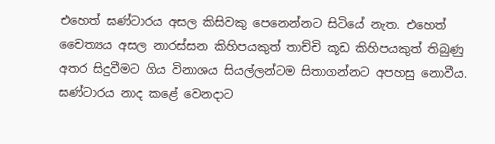එහෙත් ඝණ්ටාරය අසල කිසිවකු පෙනෙන්නට සිටියේ නැත. එහෙත් චෛත්‍යය අසල නාරස්සන කිහිපයකුත් තාච්චි කූඩ කිහිපයකුත් තිබුණු අතර සිදුවීමට ගිය විනාශය සියල්ලන්ටම සිතාගන්නට අපහසු නොවීය. ඝණ්ටාරය නාද කළේ වෙනදාට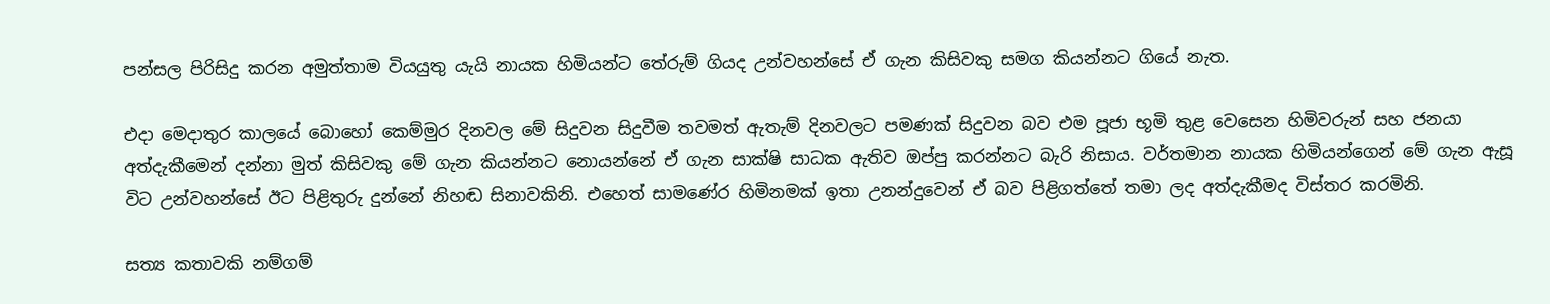පන්සල පිරිසිදු කරන අමුත්තාම වියයුතු යැයි නායක හිමියන්ට තේරුම් ගියද උන්වහන්සේ ඒ ගැන කිසිවකු සමග කියන්නට ගියේ නැත.

එදා මෙදාතුර කාලයේ බොහෝ කෙම්මුර දිනවල මේ සිදුවන සිදුවීම තවමත් ඇතැම් දිනවලට පමණක් සිදුවන බව එම පූජා භූමි තුළ වෙසෙන හිමිවරුන් සහ ජනයා අත්දැකීමෙන් දන්නා මුත් කිසිවකු මේ ගැන කියන්නට නොයන්නේ ඒ ගැන සාක්ෂි සාධක ඇතිව ඔප්පු කරන්නට බැරි නිසාය. වර්තමාන නායක හිමියන්ගෙන් මේ ගැන ඇසූ විට උන්වහන්සේ ඊට පිළිතුරු දුන්නේ නිහඬ සිනාවකිනි. එහෙත් සාමණේර හිමිනමක් ඉතා උනන්දුවෙන් ඒ බව පිළිගත්තේ තමා ලද අත්දැකීමද විස්තර කරමිනි.

සත්‍ය කතාවකි නම්ගම්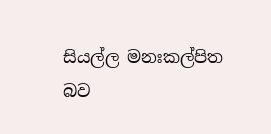සියල්ල මනඃකල්පිත බව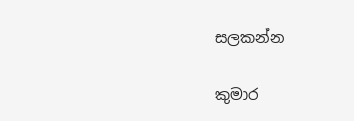සලකන්න

කුමාර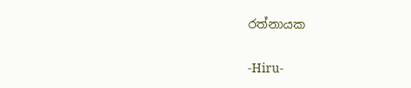රත්නායක

-Hiru-